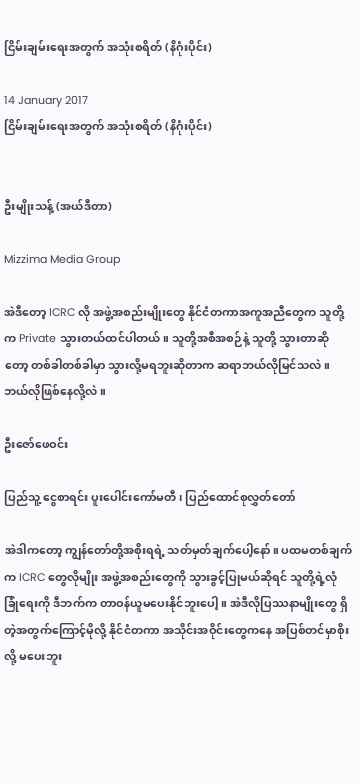ငြိမ်းချမ်းရေးအတွက် အသုံးစရိတ် (နိဂုံးပိုင်း)

14 January 2017
ငြိမ်းချမ်းရေးအတွက် အသုံးစရိတ် (နိဂုံးပိုင်း)


ဦးမျိုးသန့် (အယ်ဒီတာ)

Mizzima Media Group

အဲဒီတော့ ICRC လို အဖွဲ့အစည်းမျိုးတွေ နိုင်ငံတကာအကူအညီတွေက သူတို့က Private သွားတယ်ထင်ပါတယ်။ သူတို့အစီအစဉ်နဲ့ သူတို့ သွားတာဆိုတော့ တစ်ခါတစ်ခါမှာ သွားလို့မရဘူးဆိုတာက ဆရာဘယ်လိုမြင်သလဲ။ ဘယ်လိုဖြစ်နေလို့လဲ။

ဦးဇော်ဖေဝင်း

ပြည်သူ့ ငွေစာရင်း ပူးပေါင်းကော်မတီ၊ ပြည်ထောင်စုလွှတ်တော်

အဲဒါကတော့ ကျွန်တော်တို့အစိုးရရဲ့ သတ်မှတ်ချက်ပေါ့နော်။ ပထမတစ်ချက်က ICRC တွေလိုမျိုး အဖွဲ့အစည်းတွေကို သွားခွင့်ပြုမယ်ဆိုရင် သူတို့ရဲ့လုံခြုံရေးကို ဒီဘက်က တာဝန်ယူမပေးနိုင်ဘူးပေါ့။ အဲဒီလိုပြဿနာမျိုးတွေ ရှိတဲ့အတွက်ကြောင့်မိုလို့ နိုင်ငံတကာ အသိုင်းအဝိုင်းတွေကနေ အပြစ်တင်မှာစိုးလို့ မပေးဘူး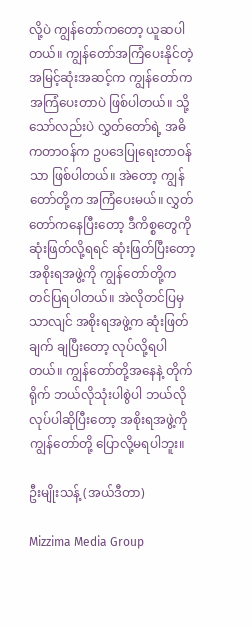လို့ပဲ ကျွန်တော်ကတော့ ယူဆပါတယ်။ ကျွန်တော်အကြံပေးနိုင်တဲ့ အမြင့်ဆုံးအဆင့်က ကျွန်တော်က အကြံပေးတာပဲ ဖြစ်ပါတယ်။ သို့သော်လည်းပဲ လွှတ်တော်ရဲ့ အဓိကတာဝန်က ဥပဒေပြုရေးတာဝန်သာ ဖြစ်ပါတယ်။ အဲတော့ ကျွန်တော်တို့က အကြံပေးမယ်။ လွှတ်တော်ကနေပြီးတော့ ဒီကိစ္စတွေကို ဆုံးဖြတ်လို့ရရင် ဆုံးဖြတ်ပြီးတော့ အစိုးရအဖွဲ့ကို ကျွန်တော်တို့က တင်ပြရပါတယ်။ အဲလိုတင်ပြမှသာလျင် အစိုးရအဖွဲ့က ဆုံးဖြတ်ချက် ချပြီးတော့ လုပ်လို့ရပါတယ်။ ကျွန်တော်တို့အနေနဲ့ တိုက်ရိုက် ဘယ်လိုသုံးပါစွဲပါ ဘယ်လိုလုပ်ပါဆိုပြီးတော့ အစိုးရအဖွဲ့ကို ကျွန်တော်တို့ ပြောလို့မရပါဘူး။

ဦးမျိုးသန့် (အယ်ဒီတာ)

Mizzima Media Group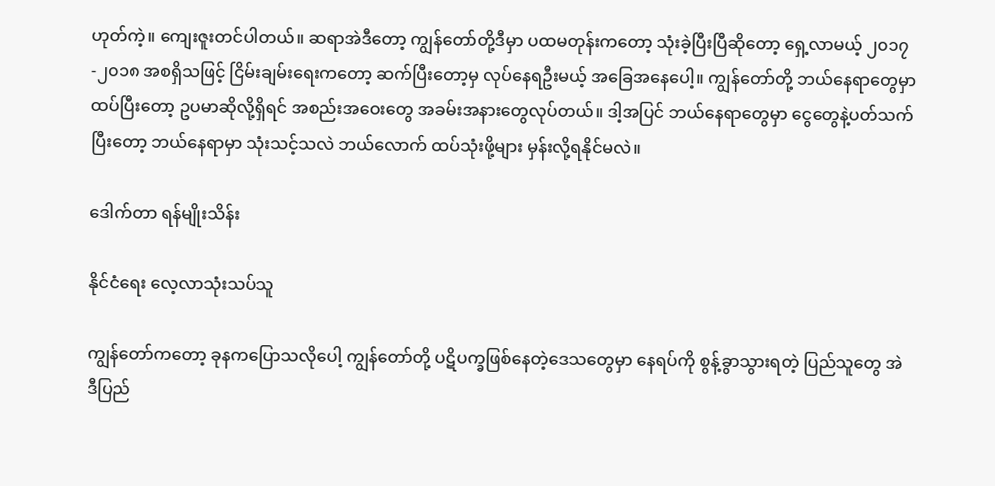ဟုတ်ကဲ့။ ကျေးဇူးတင်ပါတယ်။ ဆရာအဲဒီတော့ ကျွန်တော်တို့ဒီမှာ ပထမတုန်းကတော့ သုံးခဲ့ပြီးပြီဆိုတော့ ရှေ့လာမယ့် ၂၀၁၇-၂၀၁၈ အစရှိသဖြင့် ငြိမ်းချမ်းရေးကတော့ ဆက်ပြီးတော့မှ လုပ်နေရဦးမယ့် အခြေအနေပေါ့။ ကျွန်တော်တို့ ဘယ်နေရာတွေမှာ ထပ်ပြီးတော့ ဥပမာဆိုလို့ရှိရင် အစည်းအဝေးတွေ အခမ်းအနားတွေလုပ်တယ်။ ဒါ့အပြင် ဘယ်နေရာတွေမှာ ငွေတွေနဲ့ပတ်သက်ပြီးတော့ ဘယ်နေရာမှာ သုံးသင့်သလဲ ဘယ်လောက် ထပ်သုံးဖို့များ မှန်းလို့ရနိုင်မလဲ။

ဒေါက်တာ ရန်မျိုးသိန်း

နိုင်ငံရေး လေ့လာသုံးသပ်သူ

ကျွန်တော်ကတော့ ခုနကပြောသလိုပေါ့ ကျွန်တော်တို့ ပဋိပက္ခဖြစ်နေတဲ့ဒေသတွေမှာ နေရပ်ကို စွန့်ခွာသွားရတဲ့ ပြည်သူတွေ အဲဒီပြည်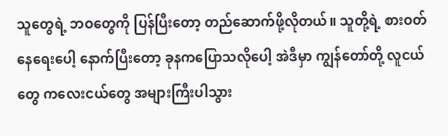သူတွေရဲ့ ဘဝတွေကို ပြန်ပြီးတော့ တည်ဆောက်ဖို့လိုတယ်။ သူတို့ရဲ့ စားဝတ်နေရေးပေါ့ နောက်ပြီးတော့ ခုနကပြောသလိုပေါ့ အဲဒီမှာ ကျွန်တော်တို့ လူငယ်တွေ ကလေးငယ်တွေ အများကြီးပါသွား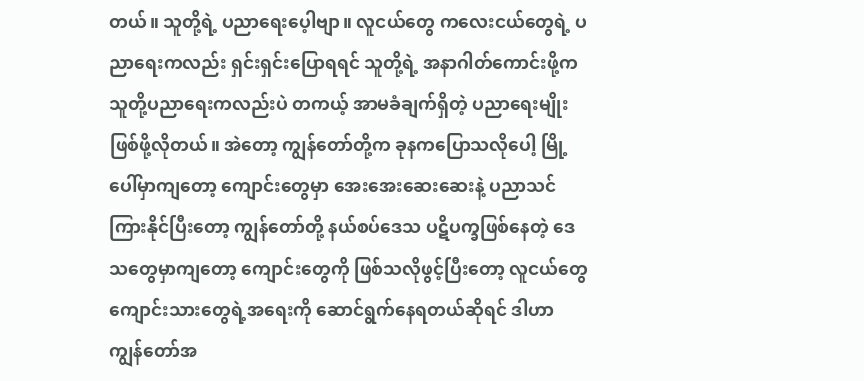တယ်။ သူတို့ရဲ့ ပညာရေးပေ့ါဗျာ။ လူငယ်တွေ ကလေးငယ်တွေရဲ့ ပညာရေးကလည်း ရှင်းရှင်းပြောရရင် သူတို့ရဲ့ အနာဂါတ်ကောင်းဖို့က သူတို့ပညာရေးကလည်းပဲ တကယ့် အာမခံချက်ရှိတဲ့ ပညာရေးမျိုး ဖြစ်ဖို့လိုတယ်။ အဲတော့ ကျွန်တော်တို့က ခုနကပြောသလိုပေါ့ မြို့ပေါ်မှာကျတော့ ကျောင်းတွေမှာ အေးအေးဆေးဆေးနဲ့ ပညာသင်ကြားနိုင်ပြီးတော့ ကျွန်တော်တို့ နယ်စပ်ဒေသ ပဋိပက္ခဖြစ်နေတဲ့ ဒေသတွေမှာကျတော့ ကျောင်းတွေကို ဖြစ်သလိုဖွင့်ပြီးတော့ လူငယ်တွေ ကျောင်းသားတွေရဲ့အရေးကို ဆောင်ရွက်နေရတယ်ဆိုရင် ဒါဟာ ကျွန်တော်အ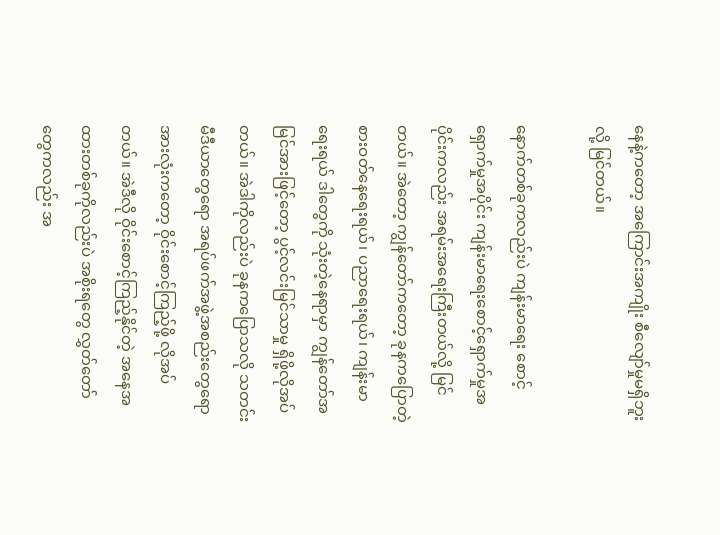နေနဲ့ကတော့ အကြောင်းအကျိုး စီလျော်မှုမရှိဘူးလို့ မြင်တယ်။

နောက်တစ်ခုကလည်းပဲ ကျန်းမာရေး စောင့်ရှောက်မှုအပိုင်း ကျန်းမာရေးစောင့်ရှောက်မှုအပိုင်းကလည်း အရမ်းအရေးကြီးတယ်လို့ မြင်တယ်။ အဲတော့ ကျွန်တော်ကတော့ ခုနကပြောတဲ့ စားဝတ်နေရေးရယ်၊ ပညာရေးရယ်၊ ကျန်းမာရေးရယ် ဒါတွေကို သုံးတဲ့နေရာမှာ ကျွန်တော်အမြင်အားဖြင့်တော့ ပွင့်လင်းမြင်သာမှု ရှိဖို့လိုအပ်တယ်။ အဲဒါကိုလည်းပဲ ခုနကပြောသလို သတင်းမီဒီယာတွေရော အရပ်ဖက်အဖွဲ့အစည်းတွေရော အားလုံးကတော့ ဝိုင်းစောင့်ကြည့်ဖို့ လိုအပ်တယ်။ အဲဒီလို ဝိုင်းစောင့်ကြည့်နိုင်တဲ့ အနေအထားတစ်ခုကိုလည်းပဲ အစိုးရတွေ လွှတ်တော်တွေကလည်း အ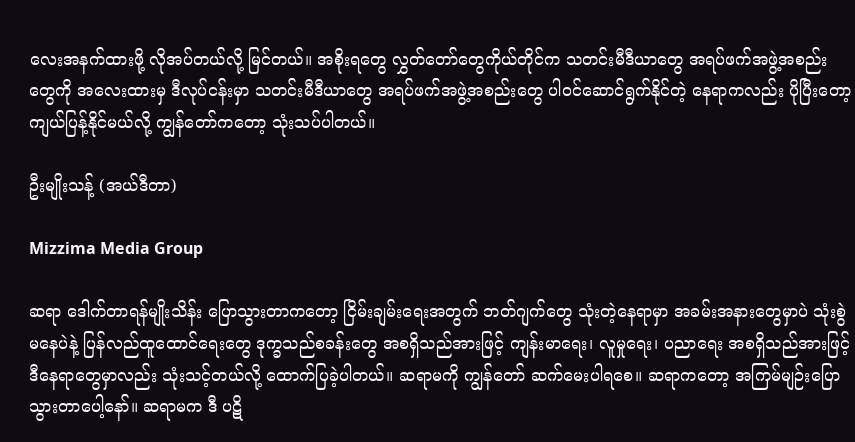လေးအနက်ထားဖို့ လိုအပ်တယ်လို့ မြင်တယ်။ အစိုးရတွေ လွှတ်တော်တွေကိုယ်တိုင်က သတင်းမီဒီယာတွေ အရပ်ဖက်အဖွဲ့အစည်းတွေကို အလေးထားမှ ဒီလုပ်ငန်းမှာ သတင်းမီဒီယာတွေ အရပ်ဖက်အဖွဲ့အစည်းတွေ ပါဝင်ဆောင်ရွက်နိုင်တဲ့ နေရာကလည်း ပိုပြီးတော့ ကျယ်ပြန့်နိုင်မယ်လို့ ကျွန်တော်ကတော့ သုံးသပ်ပါတယ်။

ဦးမျိုးသန့် (အယ်ဒီတာ)

Mizzima Media Group

ဆရာ ဒေါက်တာရန်မျိုးသိန်း ပြောသွားတာကတော့ ငြိမ်းချမ်းရေးအတွက် ဘတ်ဂျက်တွေ သုံးတဲ့နေရာမှာ အခမ်းအနားတွေမှာပဲ သုံးစွဲမနေပဲနဲ့ ပြန်လည်ထူထောင်ရေးတွေ ဒုက္ခသည်စခန်းတွေ အစရှိသည်အားဖြင့် ကျန်းမာရေး၊ လူမှုရေး၊ ပညာရေး အစရှိသည်အားဖြင့် ဒီနေရာတွေမှာလည်း သုံးသင့်တယ်လို့ ထောက်ပြခဲ့ပါတယ်။ ဆရာမကို ကျွန်တော် ဆက်မေးပါရစေ။ ဆရာကတော့ အကြမ်မျဉ်းပြောသွားတာပေါ့နော်။ ဆရာမက ဒီ ပဋိ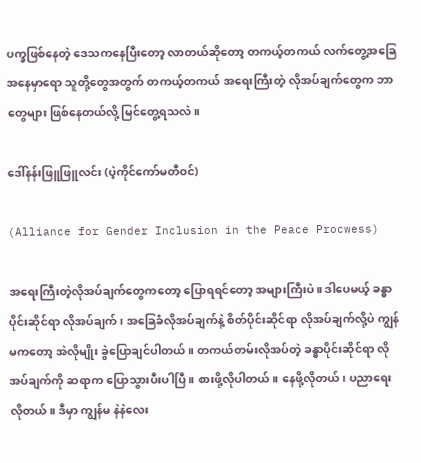ပက္ခဖြစ်နေတဲ့ ဒေသကနေပြီးတော့ လာတယ်ဆိုတော့ တကယ့်တကယ် လက်တွေ့အခြေအနေမှာရော သူတို့တွေအတွက် တကယ့်တကယ် အရေးကြီးတဲ့ လိုအပ်ချက်တွေက ဘာတွေများ ဖြစ်နေတယ်လို့ မြင်တွေ့ရသလဲ။

ဒေါ်နန်းဖြူဖြူလင်း (ပဲ့ကိုင်ကော်မတီဝင်)

(Alliance for Gender Inclusion in the Peace Procwess)

အရေးကြီးတဲ့လိုအပ်ချက်တွေကတော့ ပြောရရင်တော့ အများကြီးပဲ။ ဒါပေမယ့် ခန္ဓာပိုင်းဆိုင်ရာ လိုအပ်ချက်၊ အခြေခံလိုအပ်ချက်နဲ့ စိတ်ပိုင်းဆိုင်ရာ လိုအပ်ချက်လို့ပဲ ကျွန်မကတော့ အဲလိုမျိုး ခွဲပြောချင်ပါတယ်။ တကယ်တမ်းလိုအပ်တဲ့ ခန္ဓာပိုင်းဆိုင်ရာ လိုအပ်ချက်ကို ဆရာက ပြောသွားပီးပါပြီ။ စားဖို့လိုပါတယ်။ နေဖို့လိုတယ်၊ ပညာရေးလိုတယ်။ ဒီမှာ ကျွန်မ နဲနဲလေး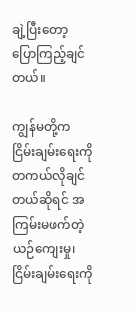ချဲ့ပြီးတော့ ပြောကြည့်ချင်တယ်။

ကျွန်မတို့က ငြိမ်းချမ်းရေးကို တကယ်လိုချင်တယ်ဆိုရင် အကြမ်းမဖက်တဲ့ ယဉ်ကျေးမှု၊ ငြိမ်းချမ်းရေးကို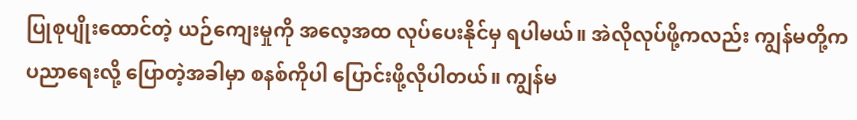ပြုစုပျိုးထောင်တဲ့ ယဉ်ကျေးမှုကို အလေ့အထ လုပ်ပေးနိုင်မှ ရပါမယ်။ အဲလိုလုပ်ဖို့ကလည်း ကျွန်မတို့က ပညာရေးလို့ ပြောတဲ့အခါမှာ စနစ်ကိုပါ ပြောင်းဖို့လိုပါတယ်။ ကျွန်မ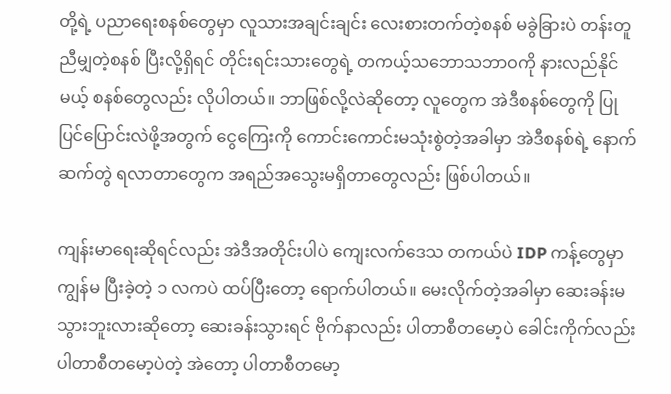တို့ရဲ့ ပညာရေးစနစ်တွေမှာ လူသားအချင်းချင်း လေးစားတက်တဲ့စနစ် မခွဲခြားပဲ တန်းတူညီမျှတဲ့စနစ် ပြီးလို့ရှိရင် တိုင်းရင်းသားတွေရဲ့ တကယ့်သဘောသဘာဝကို နားလည်နိုင်မယ့် စနစ်တွေလည်း လိုပါတယ်။ ဘာဖြစ်လို့လဲဆိုတော့ လူတွေက အဲဒီစနစ်တွေကို ပြုပြင်ပြောင်းလဲဖို့အတွက် ငွေကြေးကို ကောင်းကောင်းမသုံးစွဲတဲ့အခါမှာ အဲဒီစနစ်ရဲ့ နောက်ဆက်တွဲ ရလာတာတွေက အရည်အသွေးမရှိတာတွေလည်း ဖြစ်ပါတယ်။

ကျန်းမာရေးဆိုရင်လည်း အဲဒီအတိုင်းပါပဲ ကျေးလက်ဒေသ တကယ်ပဲ IDP ကန့်တွေမှာ ကျွန်မ ပြီးခဲ့တဲ့ ၁ လကပဲ ထပ်ပြီးတော့ ရောက်ပါတယ်။ မေးလိုက်တဲ့အခါမှာ ဆေးခန်းမသွားဘူးလားဆိုတော့ ဆေးခန်းသွားရင် ဗိုက်နာလည်း ပါတာစီတမော့ပဲ ခေါင်းကိုက်လည်း ပါတာစီတမော့ပဲတဲ့ အဲတော့ ပါတာစီတမော့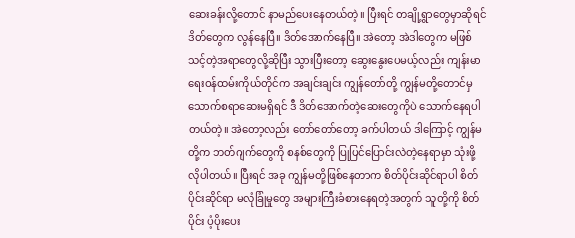ဆေးခန်းလို့တောင် နာမည်ပေးနေတယ်တဲ့။ ပြီးရင် တချို့ရွာတွေမှာဆိုရင် ဒိတ်တွေက လွန်နေပြီ။ ဒိတ်အောက်နေပြီ။ အဲတော့ အဲဒါတွေက မဖြစ်သင့်တဲ့အရာတွေလို့ဆိုပြီး သွားပြီးတော့ ဆွေးနွေးပေမယ့်လည်း ကျန်းမာရေးဝန်ထမ်းကိုယ်တိုင်က အချင်းချင်း ကျွန်တော်တို့ ကျွန်မတို့တောင်မှ သောက်စရာဆေးမရှိရင် ဒီ ဒိတ်အောက်တဲ့ဆေးတွေကိုပဲ သောက်နေရပါတယ်တဲ့။ အဲတော့လည်း တော်တော်တော့ ခက်ပါတယ် ဒါကြောင့် ကျွန်မတို့က ဘတ်ဂျက်တွေကို စနစ်တွေကို ပြုပြင်ပြောင်းလဲတဲ့နေရာမှာ သုံးဖို့လိုပါတယ်။ ပြီးရင် အခု ကျွန်မတို့ဖြစ်နေတာက စိတ်ပိုင်းဆိုင်ရာပါ စိတ်ပိုင်းဆိုင်ရာ မလုံခြုံမှုတွေ အများကြီးခံစားနေရတဲ့အတွက် သူတို့ကို စိတ်ပိုင်း ပံ့ပိုးပေး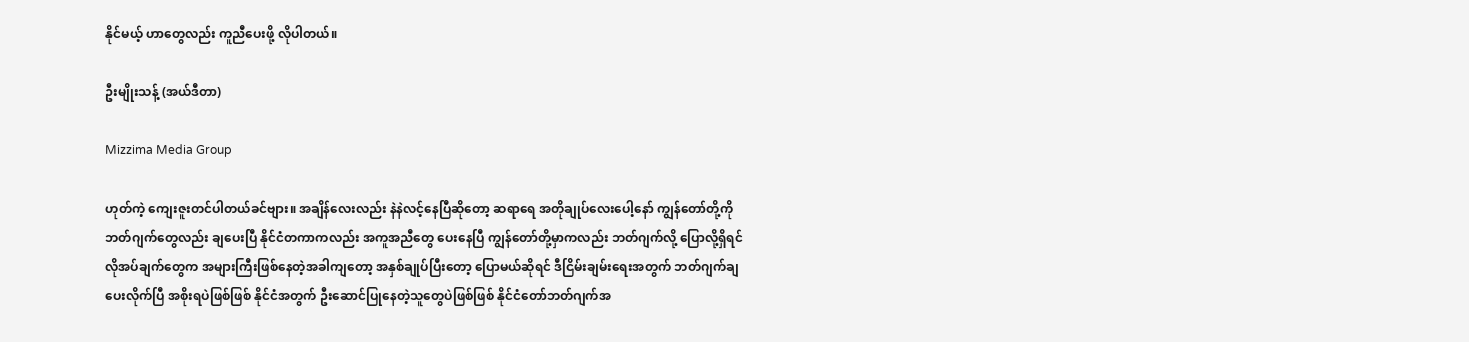နိုင်မယ့် ဟာတွေလည်း ကူညီပေးဖို့ လိုပါတယ်။

ဦးမျိုးသန့် (အယ်ဒီတာ)

Mizzima Media Group

ဟုတ်ကဲ့ ကျေးဇူးတင်ပါတယ်ခင်ဗျား။ အချိန်လေးလည်း နဲနဲလင့်နေပြီဆိုတော့ ဆရာရေ အတိုချုပ်လေးပေါ့နော် ကျွန်တော်တို့ကို ဘတ်ဂျက်တွေလည်း ချပေးပြီ နိုင်ငံတကာကလည်း အကူအညီတွေ ပေးနေပြီ ကျွန်တော်တို့မှာကလည်း ဘတ်ဂျက်လို့ ပြောလို့ရှိရင် လိုအပ်ချက်တွေက အများကြီးဖြစ်နေတဲ့အခါကျတော့ အနှစ်ချုပ်ပြီးတော့ ပြောမယ်ဆိုရင် ဒီငြိမ်းချမ်းရေးအတွက် ဘတ်ဂျက်ချပေးလိုက်ပြီ အစိုးရပဲဖြစ်ဖြစ် နိုင်ငံအတွက် ဦးဆောင်ပြုနေတဲ့သူတွေပဲဖြစ်ဖြစ် နိုင်ငံတော်ဘတ်ဂျက်အ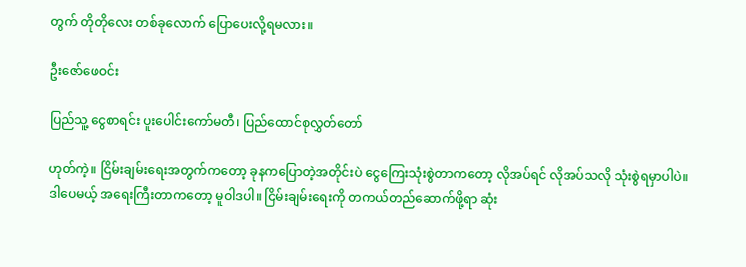တွက် တိုတိုလေး တစ်ခုလောက် ပြောပေးလို့ရမလား။

ဦးဇော်ဖေဝင်း

ပြည်သူ့ ငွေစာရင်း ပူးပေါင်းကော်မတီ၊ ပြည်ထောင်စုလွှတ်တော်

ဟုတ်ကဲ့။ ငြိမ်းချမ်းရေးအတွက်ကတော့ ခုနကပြောတဲ့အတိုင်းပဲ ငွေကြေးသုံးစွဲတာကတော့ လိုအပ်ရင် လိုအပ်သလို သုံးစွဲရမှာပါပဲ။ ဒါပေမယ့် အရေးကြီးတာကတော့ မူဝါဒပါ။ ငြိမ်းချမ်းရေးကို တကယ်တည်ဆောက်ဖို့ရာ ဆုံး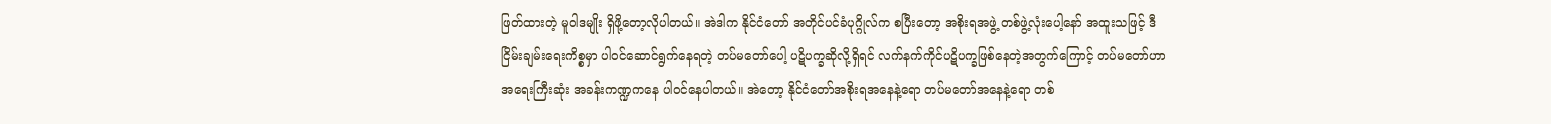ဖြတ်ထားတဲ့ မူဝါဒမျိုး ရှိဖို့တော့လိုပါတယ်။ အဲဒါက နိုင်ငံတော် အတိုင်ပင်ခံပုဂ္ဂိုလ်က စပြီးတော့ အစိုးရအဖွဲ့ တစ်ဖွဲ့လုံးပေါ့နော် အထူးသဖြင့် ဒီငြိမ်းချမ်းရေးကိစ္စမှာ ပါဝင်ဆောင်ရွက်နေရတဲ့ တပ်မတော်ပေါ့ ပဋိပက္ခဆိုလို့ရှိရင် လက်နက်ကိုင်ပဋိပက္ခဖြစ်နေတဲ့အတွက်ကြောင့် တပ်မတော်ဟာ အရေးကြီးဆုံး အခန်းကဏ္ဍကနေ ပါဝင်နေပါတယ်။ အဲတော့ နိုင်ငံတော်အစိုးရအနေနဲ့ရော တပ်မတော်အနေနဲ့ရော တစ်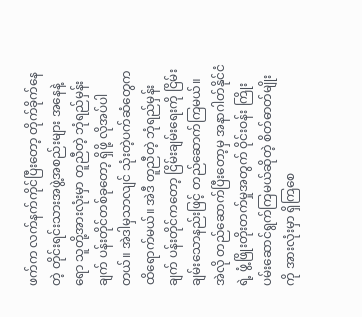ဖက်က လက်နက်ကိုင်ပြီးတော့ တိုက်ခိုက်နေတဲ့ တိုင်းရင်းသားအဖွဲ့အစည်းများ အနေနဲ့ရော သူတို့အားလုံးမှာ တူညီတဲ့ ဘုံရည်မှန်းချက် ပန်းတိုင်တစ်ခုတော့ ရှိဖို့ လိုအပ်ပါတယ်။ အဲဒါမှသာလျင် သုံးတဲ့ပက်ဆံတွေက ထိရောက်မယ်။ အဲဒီ တူညီတဲ့ ဘုံရည်မှန်းချက် ပန်းတိုင်ကတော့ ငြိမ်းချမ်းရေးကို ငြိမ်းချမ်းသောနည်းဖြင့် တည်ဆောက်ကြမယ်။ အဲလို တည်ဆောက်ပြီးတော့မှ အနာဂါတ်နိုင်ငံရဲ့ ဖွံ့ဖြိုးတိုးတက်မှုအတွက် ဝိုင်းဝန်း ကြိုးပမ်းဆောင်ရွက်ကြမယ်ဆိုတဲ့ စိတ်ဓာတ်မျိုးကို အားလုံးမှာ ရှိကြစေ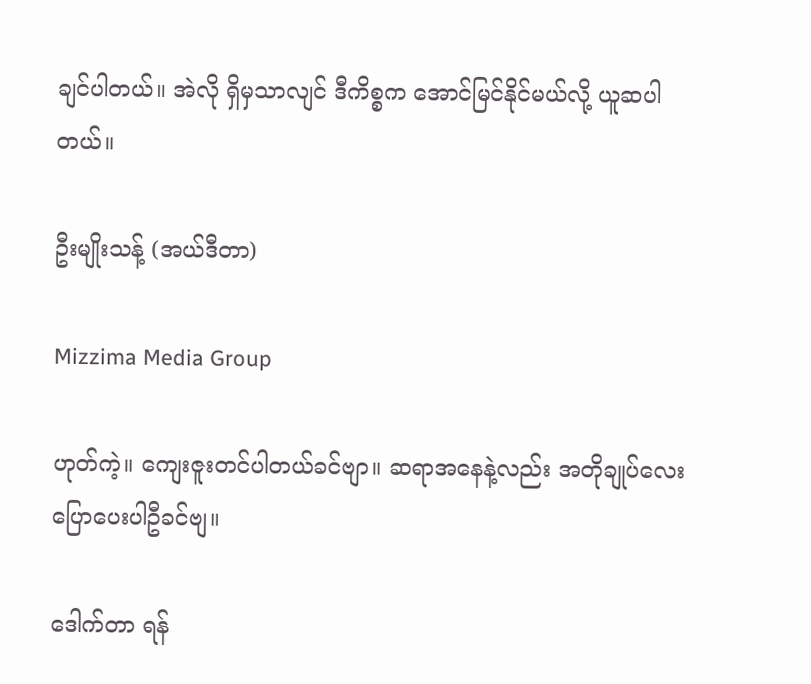ချင်ပါတယ်။ အဲလို ရှိမှသာလျင် ဒီကိစ္စက အောင်မြင်နိုင်မယ်လို့ ယူဆပါတယ်။

ဦးမျိုးသန့် (အယ်ဒီတာ)

Mizzima Media Group

ဟုတ်ကဲ့။ ကျေးဇူးတင်ပါတယ်ခင်ဗျာ။ ဆရာအနေနဲ့လည်း အတိုချုပ်လေး ပြောပေးပါဦခင်ဗျ။

ဒေါက်တာ ရန်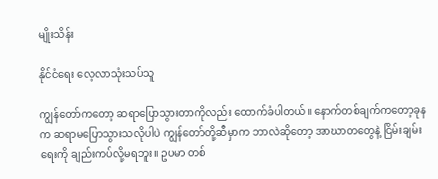မျိုးသိန်း

နိုင်ငံရေး လေ့လာသုံးသပ်သူ

ကျွန်တော်ကတော့ ဆရာပြောသွားတာကိုလည်း ထောက်ခံပါတယ်။ နောက်တစ်ချက်ကတော့ခုနက ဆရာမပြောသွားသလိုပါပဲ ကျွန်တော်တို့ဆီမှာက ဘာလဲဆိုတော့ အာဃာတတွေနဲ့ ငြိမ်းချမ်းရေးကို ချည်းကပ်လို့မရဘူး။ ဥပမာ တစ်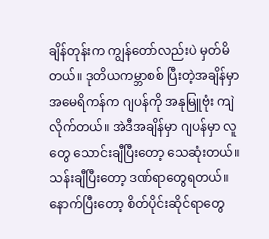ချိန်တုန်းက ကျွန်တော်လည်းပဲ မှတ်မိတယ်။ ဒုတိယကမ္ဘာစစ် ပြီးတဲ့အချိန်မှာ အမေရိကန်က ဂျပန်ကို အနုမြူဗုံး ကျဲလိုက်တယ်။ အဲဒီအချိန်မှာ ဂျပန်မှာ လူတွေ သောင်းချီပြီးတော့ သေဆုံးတယ်။ သန်းချီပြီးတော့ ဒဏ်ရာတွေရတယ်။ နောက်ပြီးတော့ စိတ်ပိုင်းဆိုင်ရာတွေ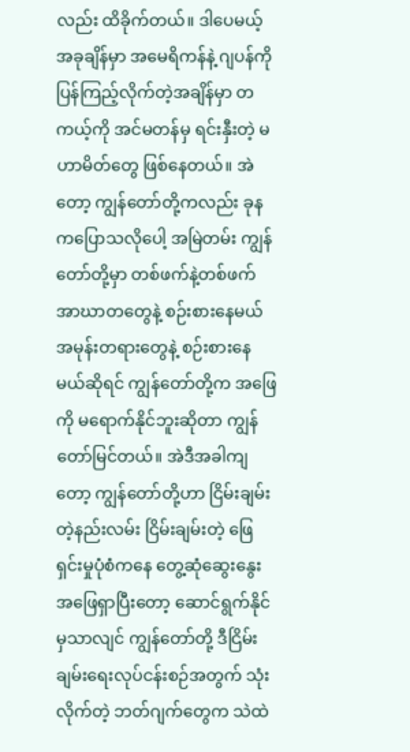လည်း ထိခိုက်တယ်။ ဒါပေမယ့် အခုချိန်မှာ အမေရိကန်နဲ့ ဂျပန်ကို   ပြန်ကြည့်လိုက်တဲ့အချိန်မှာ တကယ့်ကို အင်မတန်မှ ရင်းနှီးတဲ့ မဟာမိတ်တွေ ဖြစ်နေတယ်။ အဲတော့ ကျွန်တော်တို့ကလည်း ခုနကပြောသလိုပေါ့ အမြဲတမ်း ကျွန်တော်တို့မှာ တစ်ဖက်နဲ့တစ်ဖက် အာဃာတတွေနဲ့ စဉ်းစားနေမယ် အမုန်းတရားတွေနဲ့ စဉ်းစားနေမယ်ဆိုရင် ကျွန်တော်တို့က အဖြေကို မရောက်နိုင်ဘူးဆိုတာ ကျွန်တော်မြင်တယ်။ အဲဒီအခါကျတော့ ကျွန်တော်တို့ဟာ ငြိမ်းချမ်းတဲ့နည်းလမ်း ငြိမ်းချမ်းတဲ့ ဖြေရှင်းမှုပုံစံကနေ တွေ့ဆုံဆွေးနွေး အဖြေရှာပြီးတော့ ဆောင်ရွက်နိုင်မှသာလျင် ကျွန်တော်တို့ ဒီငြိမ်းချမ်းရေးလုပ်ငန်းစဉ်အတွက် သုံးလိုက်တဲ့ ဘတ်ဂျက်တွေက သဲထဲ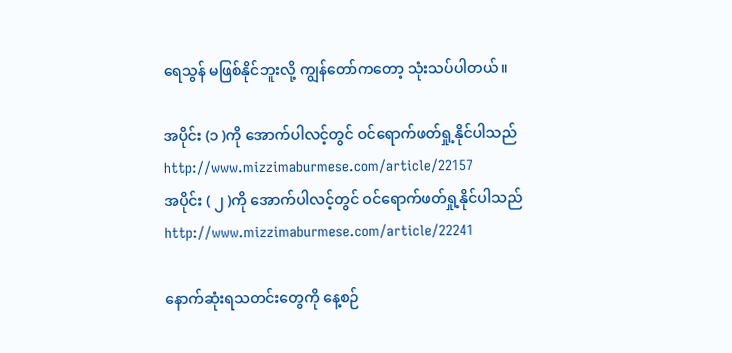ရေသွန် မဖြစ်နိုင်ဘူးလို့ ကျွန်တော်ကတော့ သုံးသပ်ပါတယ်။

အပိုင်း (၁ )ကို အောက်ပါလင့်တွင် ဝင်ရောက်ဖတ်ရှု့နိုင်ပါသည် http://www.mizzimaburmese.com/article/22157
အပိုင်း ( ၂ )ကို အောက်ပါလင့်တွင် ဝင်ရောက်ဖတ်ရှု့နိုင်ပါသည် http://www.mizzimaburmese.com/article/22241

နောက်ဆုံးရသတင်းတွေကို နေ့စဉ်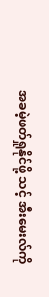အခမဲ့ဖတ်ရှုနိုင်ဖို့ သင့် အီးမေးလ်ကို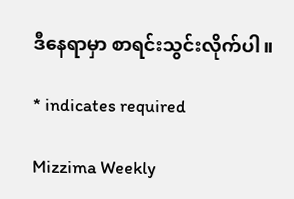ဒီနေရာမှာ စာရင်းသွင်းလိုက်ပါ။

* indicates required

Mizzima Weekly